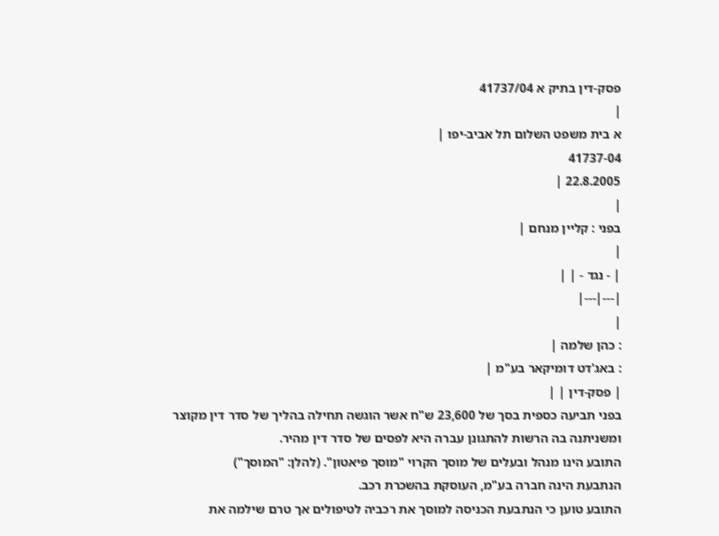פסק-דין בתיק א 41737/04
|
א בית משפט השלום תל אביב-יפו |
41737-04
22.8.2005 |
|
בפני : קליין מנחם |
|
| - נגד - | |
|---|---|
|
: כהן שלמה |
: באג'דט דומיקאר בע"מ |
| פסק-דין | |
בפני תביעה כספית בסך של 23,600 ש"ח אשר הוגשה תחילה בהליך של סדר דין מקוצר ומשניתנה בה הרשות להתגונן עברה היא לפסים של סדר דין מהיר.
התובע הינו מנהל ובעלים של מוסך הקרוי "מוסך פיאטון". (להלן: "המוסך")
הנתבעת הינה חברה בע"מ, העוסקת בהשכרת רכב.
התובע טוען כי הנתבעת הכניסה למוסך את רכביה לטיפולים אך טרם שילמה את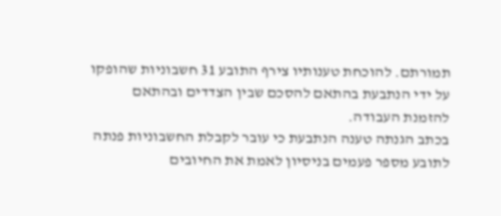תמורתם. להוכחת טענותיו צירף התובע 31 חשבוניות שהופקו על ידי הנתבעת בהתאם להסכם שבין הצדדים ובהתאם להזמנת העבודה.
בכתב הגנתה טענה הנתבעת כי עובר לקבלת החשבוניות פנתה לתובע מספר פעמים בניסיון לאמת את החיובים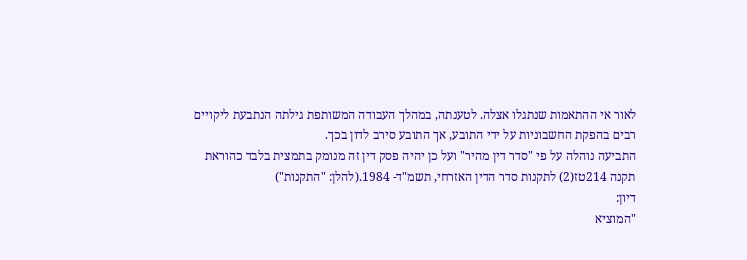לאור אי ההתאמות שנתגלו אצלה. לטענתה, במהלך העבודה המשותפת גילתה הנתבעת ליקויים רבים בהפקת החשבוניות על ידי התובע, אך התובע סירב לדון בכך.
התביעה נוהלה על פי "סדר דין מהיר" ועל כן יהיה פסק דין זה מנומק בתמצית בלבד כהוראת תקנה 214טז(2) לתקנות סדר הדין האזרחי, תשמ"ד- 1984.(להלן: "התקנות")
דיון:
"המוציא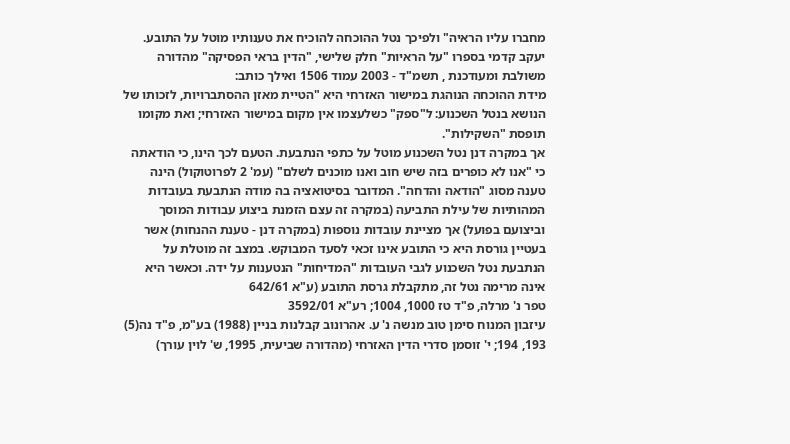מחברו עליו הראיה" ולפיכך נטל ההוכחה להוכיח את טענותיו מוטל על התובע.
יעקב קדמי בספרו "על הראיות" חלק שלישי, "הדין בראי הפסיקה" מהדורה משולבת ומעודכנת , תשמ"ד - 2003 עמוד 1506 ואילך כותב:
מידת ההוכחה הנוהגת במישור האזרחי היא "הטיית מאזן ההסתברויות, לזכותו של הנושא בנטל השכנוע: ל"ספק" כשלעצמו אין מקום במישור האזרחי; ואת מקומו תופסת "השקילות".
אך במקרה דנן נטל השכנוע מוטל על כתפי הנתבעת. הטעם לכך הינו, כי הודאתה כי "אנו לא כופרים בזה שיש חוב ואנו מוכנים לשלם" (עמ' 2 לפרוטוקול) הינה טענה מסוג "הודאה והדחה". המדובר בסיטואציה בה מודה הנתבעת בעובדות המהותיות של עילת התביעה (במקרה זה עצם הזמנת ביצוע עבודות המוסך וביצועם בפועל) אך מציינת עובדות נוספות (במקרה דנן - טענת ההנחות) אשר בעטיין גורסת היא כי התובע אינו זכאי לסעד המבוקש. במצב זה מוטלת על הנתבעת נטל השכנוע לגבי העובדות "המדיחות" הנטענות על ידה. וכאשר היא אינה מרימה נטל זה, מתקבלת גרסת התובע (ע"א 642/61
טפר נ' מרלה, פ"ד טז 1000, 1004; רע"א 3592/01
עיזבון המנוח סימן טוב מנשה נ' ע. אהרונוב קבלנות בניין (1988) בע"מ, פ"ד נה(5) 193, 194; י' זוסמן סדרי הדין האזרחי (מהדורה שביעית, 1995, ש' לוין עורך)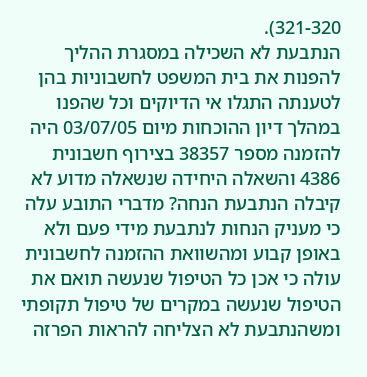321-320).
הנתבעת לא השכילה במסגרת ההליך להפנות את בית המשפט לחשבוניות בהן לטענתה התגלו אי הדיוקים וכל שהפנו במהלך דיון ההוכחות מיום 03/07/05 היה להזמנה מספר 38357 בצירוף חשבונית 4386 והשאלה היחידה שנשאלה מדוע לא קיבלה הנתבעת הנחה? מדברי התובע עלה כי מעניק הנחות לנתבעת מידי פעם ולא באופן קבוע ומהשוואת ההזמנה לחשבונית עולה כי אכן כל הטיפול שנעשה תואם את הטיפול שנעשה במקרים של טיפול תקופתי ומשהנתבעת לא הצליחה להראות הפרזה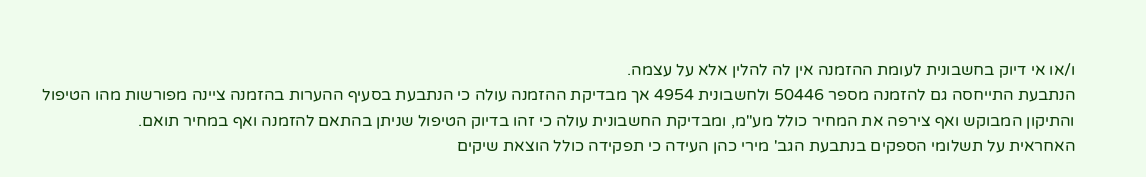ו/או אי דיוק בחשבונית לעומת ההזמנה אין לה להלין אלא על עצמה.
הנתבעת התייחסה גם להזמנה מספר 50446 ולחשבונית 4954 אך מבדיקת ההזמנה עולה כי הנתבעת בסעיף ההערות בהזמנה ציינה מפורשות מהו הטיפול והתיקון המבוקש ואף צירפה את המחיר כולל מע"מ, ומבדיקת החשבונית עולה כי זהו בדיוק הטיפול שניתן בהתאם להזמנה ואף במחיר תואם.
האחראית על תשלומי הספקים בנתבעת הגב' מירי כהן העידה כי תפקידה כולל הוצאת שיקים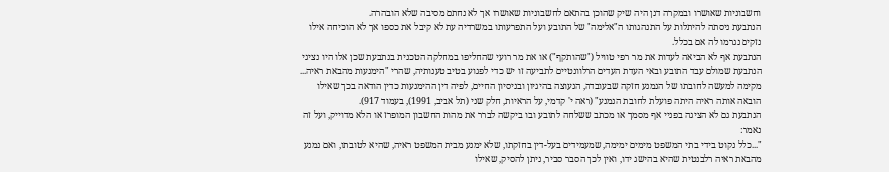וחשבוניות שאושרו ובמקרה דנן היה שיק שהוכן בהתאם לחשבוניות שאושרו אך לא נחתם מסיבה שלא הובהרה.
הנתבעת ניסתה להיתלות על התנהגותו ה"אלימה" של התובע ועל התפרעותו במשרדיה עת לא קיבל את כספו אך לא הוכיחה אילו נזקים נגרמו לה אם בכלל.
הנתבעת אף לא הביאה לעדות את מר רפי טוויל ("שהותקף") או את מר רועי שהחליפו במחלקה הטכנית בנתבעת שכן אלו היו נציגי הנתבעת שמולם עבד התובע ובאי העדת העדים הרלוונטיים לתביעה זו יש כדי לפגוע בטיב טענותיה, שהרי "הימנעות מהבאת ראיה... מקימה למעשה לחובתו של הנמנע חזקה שבעובדה, הנעוצה בהיגיון ובניסיון החיים, לפיה דין ההימנעות כדין הודאה בכך שאילו הובאה אותה ראיה היתה פועלת לחובת הנמנע" (ראה י' קדמי, על הראיות, חלק שני (תל אביב, 1991), בעמוד 917).
הנתבעת גם לא הציגה בפניי אף מסמך או מכתב ששלחה לתובע ובו ביקשה לברר את מהות החשבון המופרז או הלא מדוייק, ועל זה נאמר:
"...כלל נקוט בידי בתי המשפט מימים ימימה, שמעמידים בעל-דין בחזקתו, שלא ימנע מבית המשפט ראיה, שהיא לטובתו, ואם נמנע מהבאת ראיה רלבנטית שהיא בהישג ידו, ואין לכך הסבר סביר, ניתן להסיק, שאילו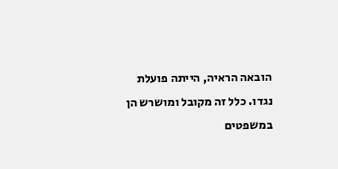הובאה הראיה, הייתה פועלת נגדו. כלל זה מקובל ומושרש הן במשפטים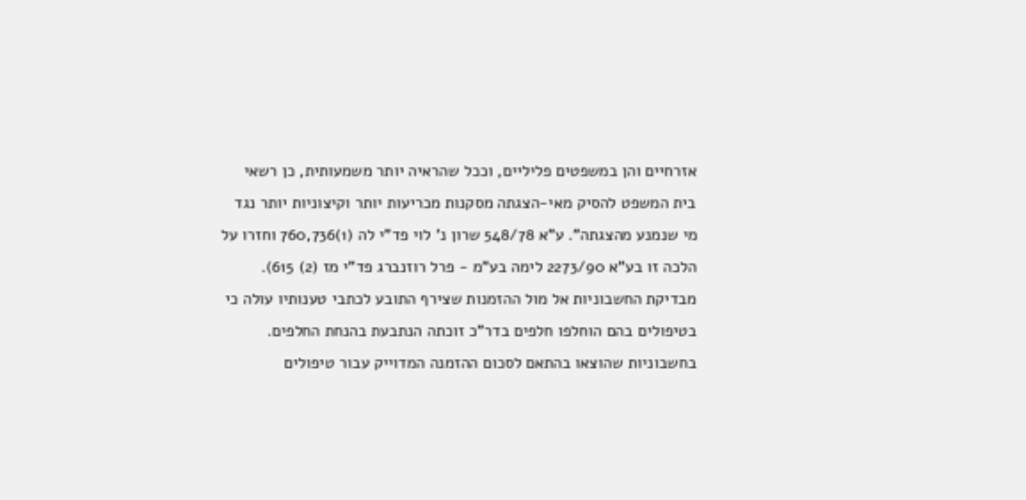אזרחיים והן במשפטים פליליים, וככל שהראיה יותר משמעותית, כן רשאי בית המשפט להסיק מאי-הצגתה מסקנות מכריעות יותר וקיצוניות יותר נגד מי שנמנע מהצגתה". ע"א 548/78 שרון נ' לוי פד"י לה (1)760,736 וחזרו על הלכה זו בע"א 2273/90 לימה בע"מ - פרל רוזנברג פד"י מז (2) 615).
מבדיקת החשבוניות אל מול ההזמנות שצירף התובע לכתבי טענותיו עולה כי בטיפולים בהם הוחלפו חלפים בדר"כ זוכתה הנתבעת בהנחת החלפים. בחשבוניות שהוצאו בהתאם לסכום ההזמנה המדוייק עבור טיפולים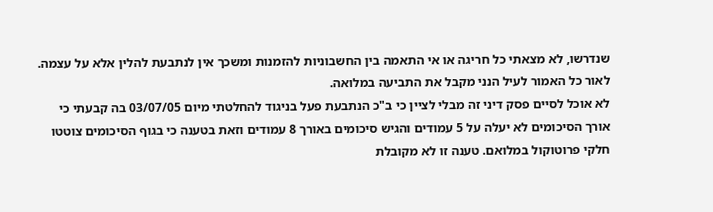שנדרשו, לא מצאתי כל חריגה או אי התאמה בין החשבוניות להזמנות ומשכך אין לנתבעת להלין אלא על עצמה.
לאור כל האמור לעיל הנני מקבל את התביעה במלואה.
לא אוכל לסיים פסק דיני זה מבלי לציין כי ב"כ הנתבעת פעל בניגוד להחלטתי מיום 03/07/05 בה קבעתי כי אורך הסיכומים לא יעלה על 5 עמודים והגיש סיכומים באורך 8 עמודים וזאת בטענה כי בגוף הסיכומים צוטטו חלקי פרוטוקול במלואם. טענה זו לא מקובלת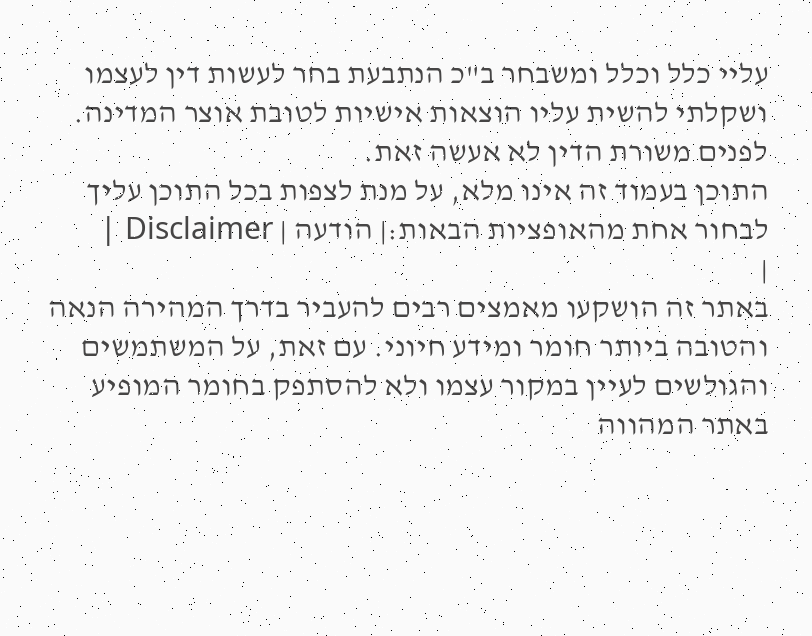עליי כלל וכלל ומשבחר ב"כ הנתבעת בחר לעשות דין לעצמו ושקלתי להשית עליו הוצאות אישיות לטובת אוצר המדינה. לפנים משורת הדין לא אעשה זאת.
התוכן בעמוד זה אינו מלא, על מנת לצפות בכל התוכן עליך לבחור אחת מהאופציות הבאות:| הודעה | Disclaimer |
|
באתר זה הושקעו מאמצים רבים להעביר בדרך המהירה הנאה והטובה ביותר חומר ומידע חיוני. עם זאת, על המשתמשים והגולשים לעיין במקור עצמו ולא להסתפק בחומר המופיע באתר המהווה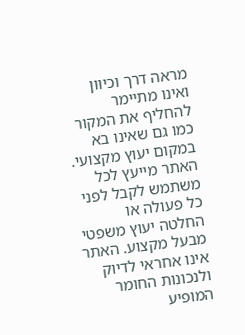מראה דרך וכיוון ואינו מתיימר להחליף את המקור כמו גם שאינו בא במקום יעוץ מקצועי. האתר מייעץ לכל משתמש לקבל לפני כל פעולה או החלטה יעוץ משפטי מבעל מקצוע. האתר אינו אחראי לדיוק ולנכונות החומר המופיע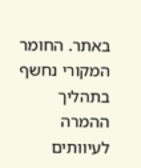באתר. החומר המקורי נחשף בתהליך ההמרה לעיוותים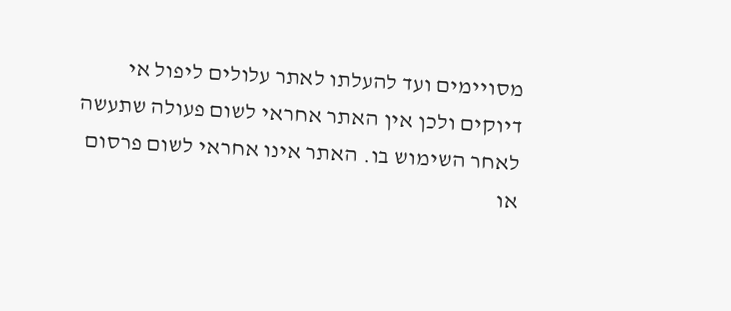מסויימים ועד להעלתו לאתר עלולים ליפול אי דיוקים ולכן אין האתר אחראי לשום פעולה שתעשה לאחר השימוש בו. האתר אינו אחראי לשום פרסום או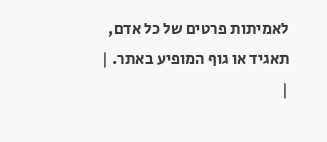לאמיתות פרטים של כל אדם, תאגיד או גוף המופיע באתר. |
|